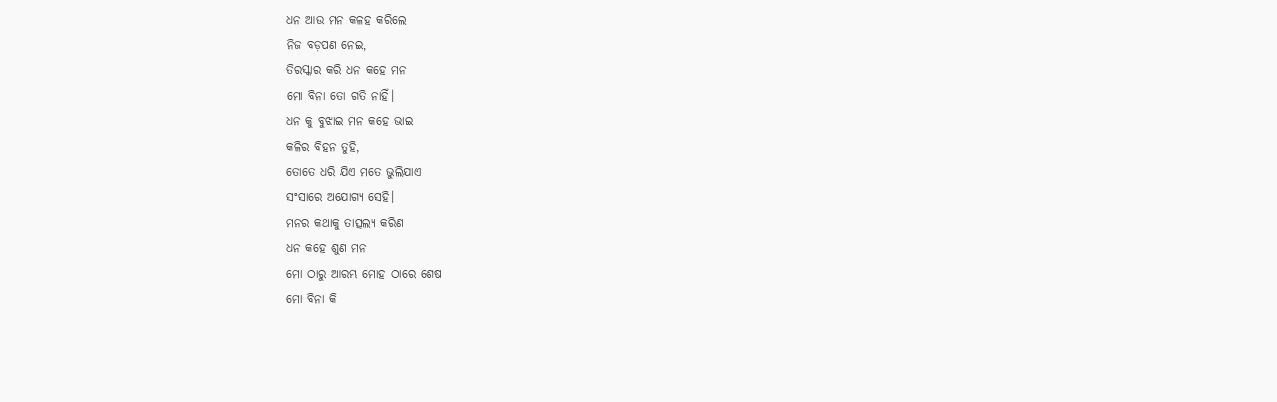ଧନ ଆଉ ମନ କଳହ କରିଲେ
ନିଜ ବଡ଼ପଣ ନେଇ,
ତିରସ୍କାର କରି ଧନ କହେ ମନ
ମୋ ବିନା ତୋ ଗତି ନାହିଁ।
ଧନ କୁ ବୁଝାଇ ମନ କହେ ଭାଇ
କଳିର ବିହନ ତୁହି,
ତୋତେ ଧରି ଯିଏ ମତେ ଭୁଲିଯାଏ
ସଂସାରେ ଅଯୋଗ୍ୟ ସେହି।
ମନର କଥାକୁ ତାତ୍ସଲ୍ୟ କରିଣ
ଧନ କହେ ଶୁଣ ମନ
ମୋ ଠାରୁ ଆରମ୍ଭ ମୋହ ଠାରେ ଶେଷ
ମୋ ବିନା କି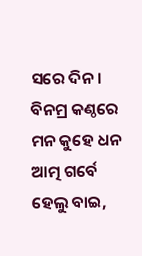ସରେ ଦିନ।
ବିନମ୍ର କଣ୍ଠରେ ମନ କୁହେ ଧନ
ଆତ୍ମ ଗର୍ବେ ହେଲୁ ବାଇ,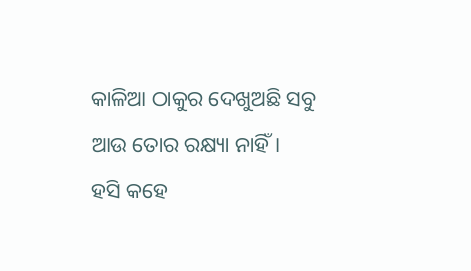କାଳିଆ ଠାକୁର ଦେଖୁଅଛି ସବୁ
ଆଉ ତୋର ରକ୍ଷ୍ୟା ନାହିଁ।
ହସି କହେ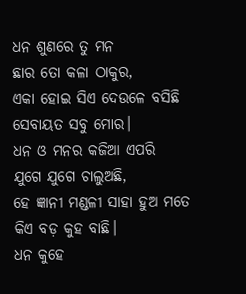ଧନ ଶୁଣରେ ତୁ ମନ
ଛାର ତୋ କଳା ଠାକୁର,
ଏକା ହୋଇ ସିଏ ଦେଉଳେ ବସିଛି
ସେବାୟତ ସବୁ ମୋର।
ଧନ ଓ ମନର କଜିଆ ଏପରି
ଯୁଗେ ଯୁଗେ ଚାଲୁଅଛି,
ହେ ଜ୍ଞାନୀ ମଣ୍ଡଳୀ ସାହା ହୁଅ ମତେ
କିଏ ବଡ଼ କୁହ ବାଛି।
ଧନ କୁହେ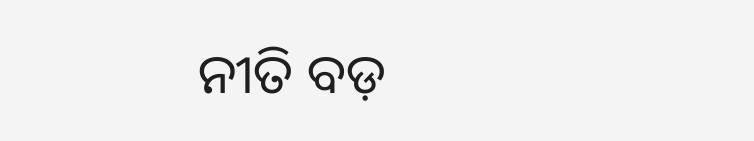ନୀତି ବଡ଼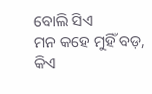ବୋଲି ସିଏ
ମନ କହେ ମୁହିଁ ବଡ଼,
କିଏ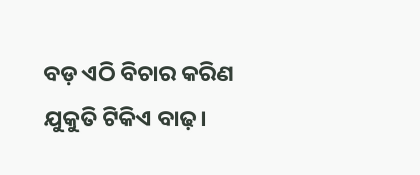ବଡ଼ ଏଠି ବିଚାର କରିଣ
ଯୁକୁତି ଟିକିଏ ବାଢ଼।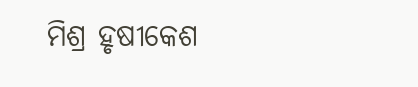ମିଶ୍ର ହୃଷୀକେଶ